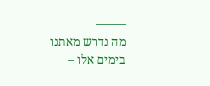——–
מה נדרש מאתנו בימים אלו –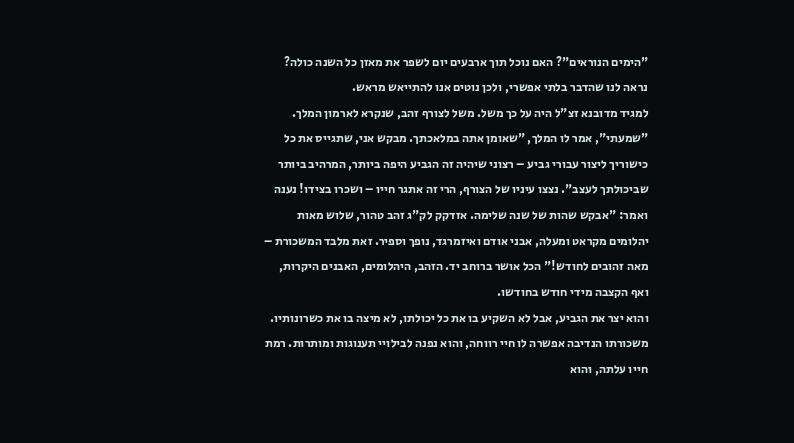"הימים הנוראים"? האם נוכל תוך ארבעים יום לשפר את מאזן כל השנה כולה? נראה לנו שהדבר בלתי אפשרי, ולכן נוטים אנו להתייאש מראש.
למגיד מדובנא זצ"ל היה על כך משל. משל לצורף זהב, שנקרא לארמון המלך. "שמעתי", אמר לו המלך, "שאומן אתה במלאכתך. מבקש אני, שתגייס את כל כישוריך ליצור עבורי גביע – רצוני שיהיה זה הגביע היפה ביותר, המרהיב ביותר שביכולתך לעצב". נצצו עיניו של הצורף, הרי זה אתגר חייו – ושכרו בצידו! נענה ואמר: "אבקש שהות של שנה שלימה. אזדקק לק"ג זהב טהור, שלוש מאות יהלומים מקראט ומעלה, אבני אודם ואיזמרגד, נופך וספיר. זאת מלבד המשכורת – מאה זהובים לחודש!" הכל אושר ברוחב יד. הזהב, היהלומים, האבנים היקרות, ואף הקצבה מידי חודש בחודשו.
והוא יצר את הגביע, אבל לא השקיע בו את כל יכולתו, לא מיצה בו את כשרונותיו. משכורתו הנדיבה אפשרה לו חיי רווחה, והוא נפנה לבילויי תענוגות ומותרות. רמת חייו עלתה, והוא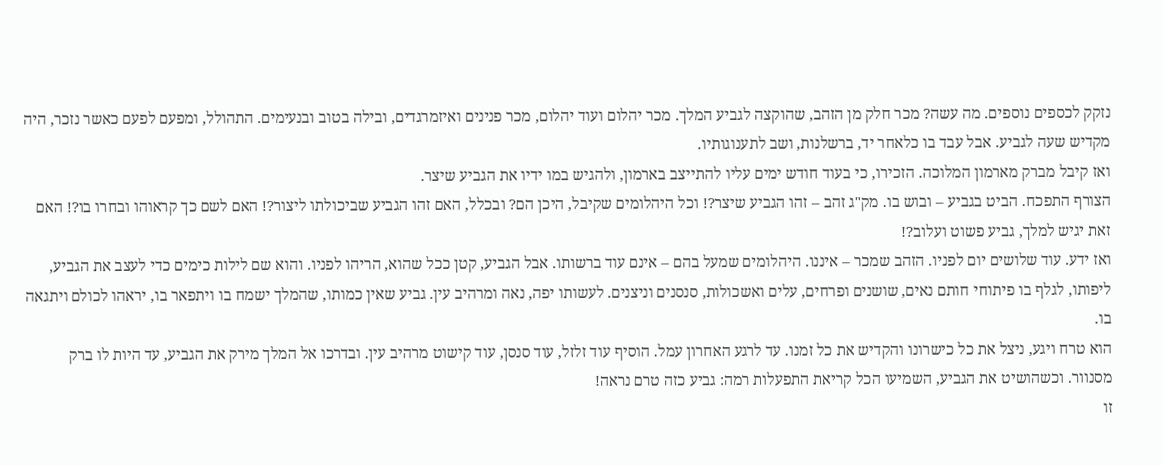נזקק לכספים נוספים. מה עשה? מכר חלק מן הזהב, שהוקצה לגביע המלך. מכר יהלום ועוד יהלום, מכר פנינים ואיזמרגדים, ובילה בטוב ובנעימים. התהולל, ומפעם לפעם כאשר נזכר, היה מקדיש שעה לגביע. אבל עבד בו כלאחר יד, ברשלנות, ושב לתענוגותיו.
ואז קיבל מברק מארמון המלוכה. הזכירו, כי בעוד חודש ימים עליו להתייצב בארמון, ולהגיש במו ידיו את הגביע שיצר.
הצורף התפכח. הביט בגביע – ובוש בו. מק"ג זהב – זהו הגביע שיצר?! וכל היהלומים שקיבל, היכן הם? ובכלל, האם זהו הגביע שביכולתו ליצור?! האם לשם כך קראוהו ובחרו בו?! האם זאת יגיש למלך, גביע פשוט ועלוב?!
ואז ידע. עוד שלושים יום לפניו. הזהב שמכר – איננו. היהלומים שמעל בהם – אינם עוד ברשותו. אבל הגביע, קטן ככל שהוא, הריהו לפניו. והוא שם לילות כימים כדי לעצב את הגביע, ליפותו, לגלף בו פיתוחי חותם נאים, שושנים ופרחים, עלים ואשכולות, סנסנים וניצנים. לעשותו יפה, נאה ומרהיב עין. גביע שאין כמותו, שהמלך ישמח בו ויתפאר בו, יראהו לכולם ויתגאה בו.
הוא טרח ויגע, ניצל את כל כישרונו והקדיש את כל זמנו. עד לרגע האחרון עמל. הוסיף עוד זלזל, עוד סנסן, עוד קישוט מרהיב עין. ובדרכו אל המלך מירק את הגביע, עד היות לו ברק מסנוור. וכשהושיט את הגביע, השמיעו הכל קריאת התפעלות רמה: גביע כזה טרם נראה!
זו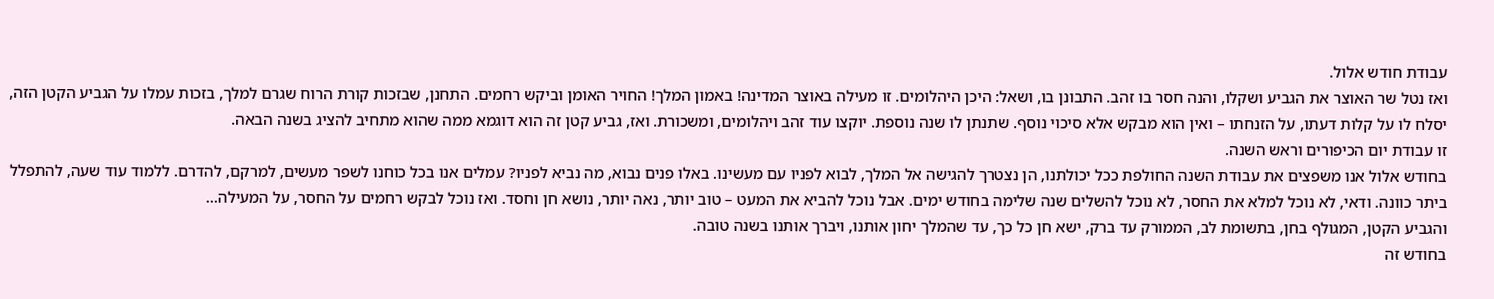עבודת חודש אלול.
ואז נטל שר האוצר את הגביע ושקלו, והנה חסר בו זהב. התבונן בו, ושאל: היכן היהלומים. זו מעילה באוצר המדינה! באמון המלך! החויר האומן וביקש רחמים. התחנן, שבזכות קורת הרוח שגרם למלך, בזכות עמלו על הגביע הקטן הזה, יסלח לו על קלות דעתו, על הזנחתו – ואין הוא מבקש אלא סיכוי נוסף. שתנתן לו שנה נוספת. יוקצו עוד זהב ויהלומים, ומשכורת. ואז, גביע קטן זה הוא דוגמא ממה שהוא מתחיב להציג בשנה הבאה.
זו עבודת יום הכיפורים וראש השנה.
בחודש אלול אנו משפצים את עבודת השנה החולפת ככל יכולתנו, הן נצטרך להגישה אל המלך, לבוא לפניו עם מעשינו. באלו פנים נבוא, מה נביא לפניו? עמלים אנו בכל כוחנו לשפר מעשים, למרקם, להדרם. ללמוד עוד שעה, להתפלל ביתר כוונה. ודאי, לא נוכל למלא את החסר, לא נוכל להשלים שנה שלימה בחודש ימים. אבל נוכל להביא את המעט – טוב יותר, נאה יותר, נושא חן וחסד. ואז נוכל לבקש רחמים על החסר, על המעילה…
והגביע הקטן, המגולף בחן, בתשומת לב, הממורק עד ברק, ישא חן כל כך, עד שהמלך יחון אותנו, ויברך אותנו בשנה טובה.
בחודש זה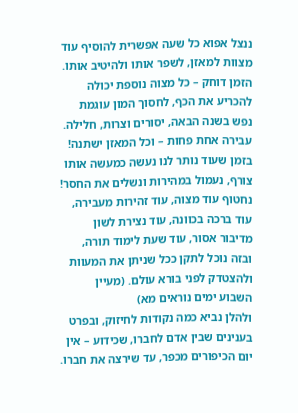ננצל אפוא כל שעה אפשרית להוסיף עוד מצוות למאזן, לשפר אותו ולהיטיב אותו. הזמן דוחק – כל מצוה נוספת יכולה להכריע את הכף, לחסוך המון עוגמת נפש בשנה הבאה, יסורים וצרות, חלילה. עבירה אחת פחות – וכל המאזן ישתנה! בזמן שעוד נותר לנו נעשה כמעשה אותו צורף, נעמול במהירות ונשלים את החסר! נחטוף עוד מצוה, עוד זהירות מעבירה, עוד ברכה בכוונה, עוד נצירת לשון מדיבור אסור, עוד שעת לימוד תורה, ובזה נוכל לתקן ככל שניתן את המעוות ולהצטדק לפני בורא עולם. (מעיין השבוע ימים נוראים מא)
ולהלן נביא כמה נקודות לחיזוק, ובפרט בענינים שבין אדם לחברו, שכידוע – אין יום הכיפורים מכפר, עד שירצה את חברו.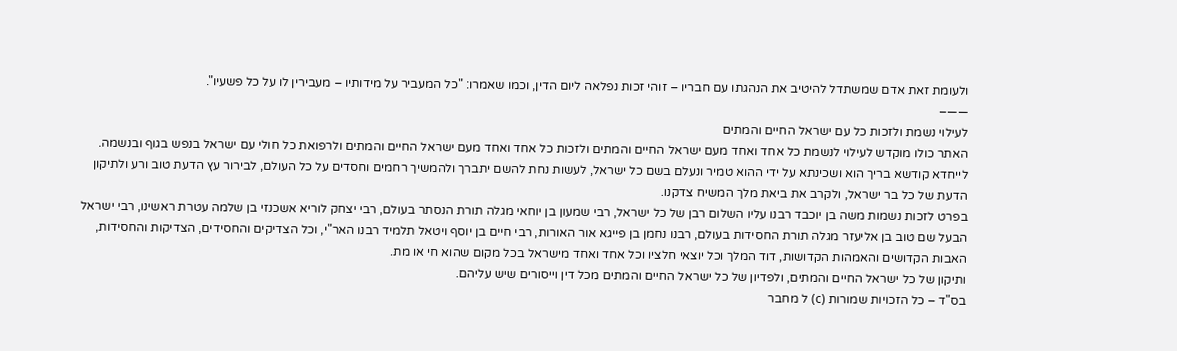ולעומת זאת אדם שמשתדל להיטיב את הנהגתו עם חבריו – זוהי זכות נפלאה ליום הדין, וכמו שאמרו: "כל המעביר על מידותיו – מעבירין לו על כל פשעיו".
——–
לעילוי נשמת ולזכות כל עם ישראל החיים והמתים
האתר כולו מוקדש לעילוי לנשמת כל אחד ואחד מעם ישראל החיים והמתים ולזכות כל אחד ואחד מעם ישראל החיים והמתים ולרפואת כל חולי עם ישראל בנפש בגוף ובנשמה. לייחדא קודשא בריך הוא ושכינתא על ידי ההוא טמיר ונעלם בשם כל ישראל, לעשות נחת להשם יתברך ולהמשיך רחמים וחסדים על כל העולם, לבירור עץ הדעת טוב ורע ולתיקון הדעת של כל בר ישראל, ולקרב את ביאת מלך המשיח צדקנו.
בפרט לזכות נשמות משה בן יוכבד רבנו עליו השלום רבן של כל ישראל, רבי שמעון בן יוחאי מגלה תורת הנסתר בעולם, רבי יצחק לוריא אשכנזי בן שלמה עטרת ראשינו, רבי ישראל הבעל שם טוב בן אליעזר מגלה תורת החסידות בעולם, רבנו נחמן בן פייגא אור האורות, רבי חיים בן יוסף ויטאל תלמיד רבנו האר"י, וכל הצדיקים והחסידים, הצדיקות והחסידות, האבות הקדושים והאמהות הקדושות, דוד המלך וכל יוצאי חלציו וכל אחד ואחד מישראל בכל מקום שהוא חי או מת.
ותיקון של כל ישראל החיים והמתים, ולפדיון של כל ישראל החיים והמתים מכל דין וייסורים שיש עליהם.
בס"ד – כל הזכויות שמורות (c) ל מחבר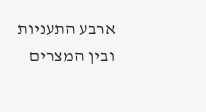ארבע התעניות ובין המצרים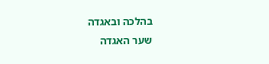בהלכה ובאגדה
שער האגדה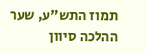תמוז התש"ע, שער ההלכה סיוון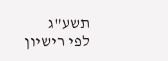תשע"ג
לפי רישיון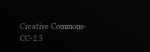Creative Commons-CC-2.5